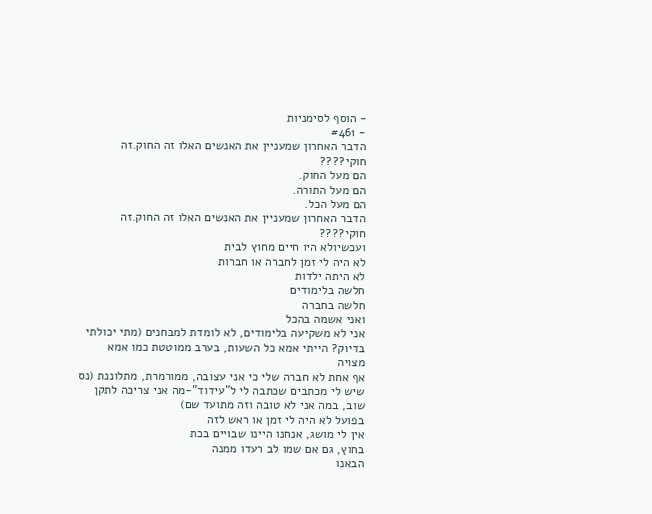- הוסף לסימניות
- #461
הדבר האחרון שמעניין את האנשים האלו זה החוק.זה חוקי????
הם מעל החוק.
הם מעל התורה.
הם מעל הכל.
הדבר האחרון שמעניין את האנשים האלו זה החוק.זה חוקי????
ועכשיולא היו חיים מחוץ לבית
לא היה לי זמן לחברה או חברות
לא היתה ילדות
חלשה בלימודים
חלשה בחברה
ואני אשמה בהכל
אני לא משקיעה בלימודים, לא לומדת למבחנים (מתי יכולתי בדיוק? הייתי אמא כל השעות, בערב ממוטטת כמו אמא מצויה
אף אחת לא חברה שלי כי אני עצובה, ממורמרת, מתלוננת (נס שיש לי מכתבים שכתבה לי ל"עידוד"-מה אני צריכה לתקן שוב, במה אני לא טובה וזה מתועד שם)
בפועל לא היה לי זמן או ראש לזה
אין לי מושג, אנחנו היינו שבויים בכת
בחוץ, גם אם שמו לב רעדו ממנה
הבאנו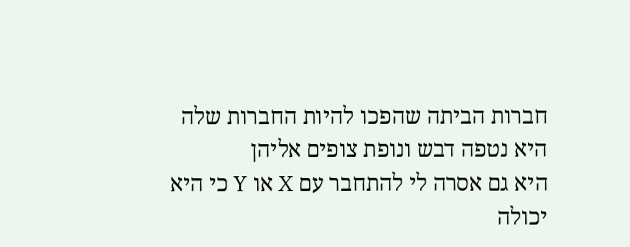חברות הביתה שהפכו להיות החברות שלה
היא נטפה דבש ונופת צופים אליהן
היא גם אסרה לי להתחבר עם X או Y כי היא יכולה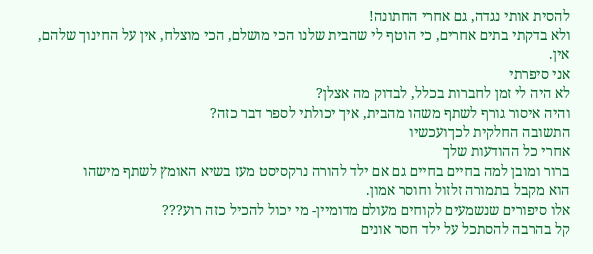להסית אותי נגדה, גם אחרי החתונה!
ולא בדקתי בתים אחרים, כי הוטף לי שהבית שלנו הכי מושלם, הכי מוצלח, אין על החינוך שלהם, אין.
אני סיפרתי
לא היה לי זמן לחברות בכלל, לבדוק מה אצלן?
והיה איסור גורף לשתף משהו מהבית, איך יכולתי לספר דבר כזה?
התשובה החלקית לכךועכשיו
אחרי כל ההודעות שלך
ברור ומובן למה בחיים בחיים גם אם ילד להורה נרקסיסט מעז בשיא האומץ לשתף מישהו
הוא מקבל בתמורה זלזול וחוסר אמון.
אלו סיפורים שנשמעים לקוחים מעולם מדומיין- מי יכול להכיל כזה רוע???
קל בהרבה להסתכל על ילד חסר אונים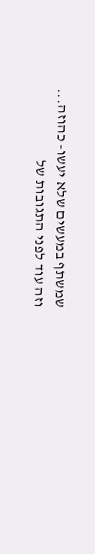שמשתף במעשים שלא יעשו- כהוזה...
וזה עוד לפני התגובות של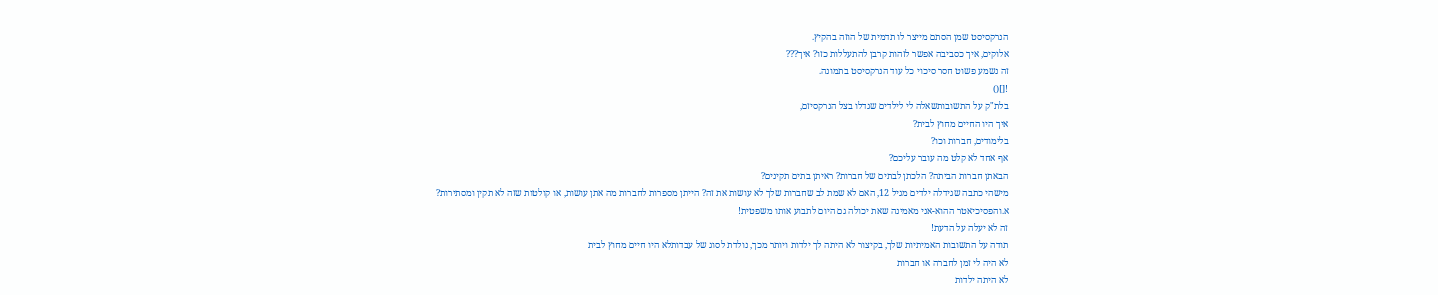הנרקסיסט שמן הסתם מייצר לו תדמית של הוזה בהקיץ.
אלוקים, איך כסביבה אפשר לזהות קרבן להתעללות כזו? איך???
זה נשמע פשוט חסר סיכוי כל עוד הנרקסיסט בתמונה.
![]()
בלת"ק על התשובותשאלה לי לילדים שגדלו בצל הנרקסיזם,
איך היו החיים מחוץ לבית?
בלימודים, חברות וכו?
אף אחד לא קלט מה עובר עליכם?
הבאתן חברות הביתה? הלכתן לבתים של חברות? ראיתן בתים תקינים?
מישהי כתבה שגידלה ילדים מגיל 12, האם לא שמת לב שחברות שלך לא עושות את זה? הייתן מספרות לחברות מה אתן עושות, או קולטות שזה לא תקין ומסתירות?
א.והפסיכיאטר ההוא-אני מאמינה שאת יכולה גם היום לתבוע אותו משפטית!
זה לא יעלה על הדעת!
תודה על התשובות האמיתיות שלך, בקיצור לא היתה לך ילדות ויותר מכך, נולדת לסוג של עבדותלא היו חיים מחוץ לבית
לא היה לי זמן לחברה או חברות
לא היתה ילדות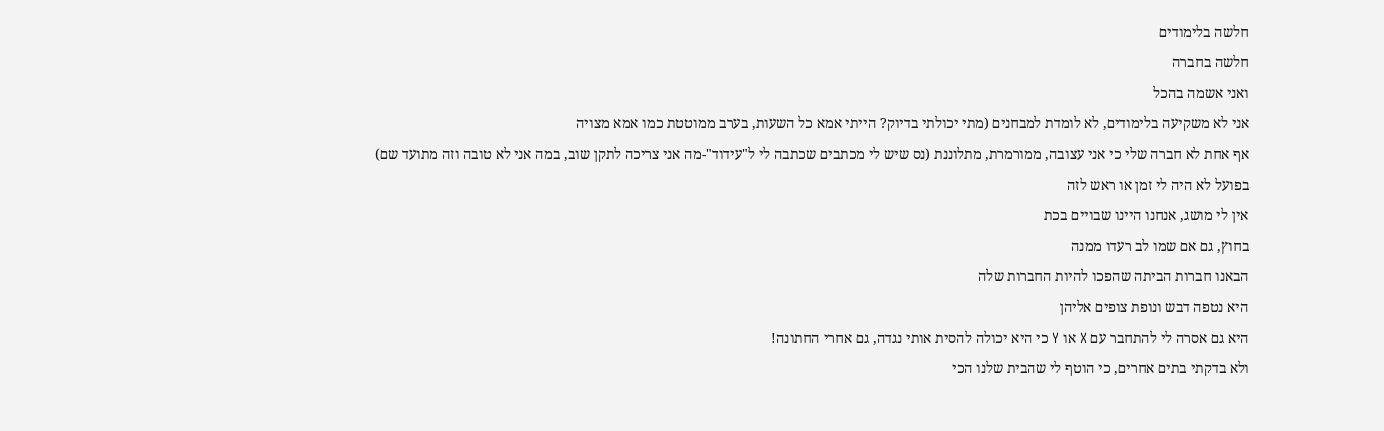חלשה בלימודים
חלשה בחברה
ואני אשמה בהכל
אני לא משקיעה בלימודים, לא לומדת למבחנים (מתי יכולתי בדיוק? הייתי אמא כל השעות, בערב ממוטטת כמו אמא מצויה
אף אחת לא חברה שלי כי אני עצובה, ממורמרת, מתלוננת (נס שיש לי מכתבים שכתבה לי ל"עידוד"-מה אני צריכה לתקן שוב, במה אני לא טובה וזה מתועד שם)
בפועל לא היה לי זמן או ראש לזה
אין לי מושג, אנחנו היינו שבויים בכת
בחוץ, גם אם שמו לב רעדו ממנה
הבאנו חברות הביתה שהפכו להיות החברות שלה
היא נטפה דבש ונופת צופים אליהן
היא גם אסרה לי להתחבר עם X או Y כי היא יכולה להסית אותי נגדה, גם אחרי החתונה!
ולא בדקתי בתים אחרים, כי הוטף לי שהבית שלנו הכי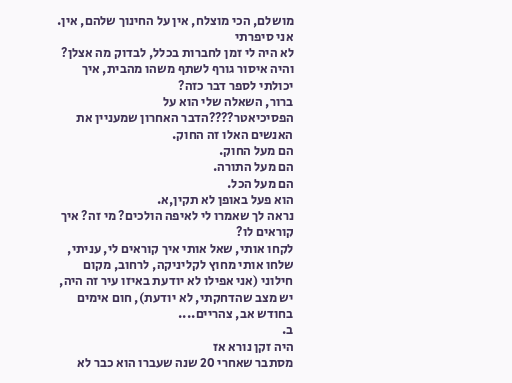מושלם, הכי מוצלח, אין על החינוך שלהם, אין.
אני סיפרתי
לא היה לי זמן לחברות בכלל, לבדוק מה אצלן?
והיה איסור גורף לשתף משהו מהבית, איך יכולתי לספר דבר כזה?
ברור, השאלה שלי הוא על הפסיכיאטר????הדבר האחרון שמעניין את האנשים האלו זה החוק.
הם מעל החוק.
הם מעל התורה.
הם מעל הכל.
הוא פעל באופן לא תקין,א.
נראה לך שאמרו לי לאיפה הולכים? מי זה? איך קוראים לו?
לקחו אותי, שאל אותי איך קוראים לי, עניתי, שלחו אותי מחוץ לקליניקה, לרחוב, מקום חילוני (אני אפילו לא יודעת באיזו עיר זה היה, יש מצב שהדחקתי, לא יודעת), חום אימים בחודש אב, צהריים....
ב.
היה זקן נורא אז
מסתבר שאחרי 20 שנה שעברו הוא כבר לא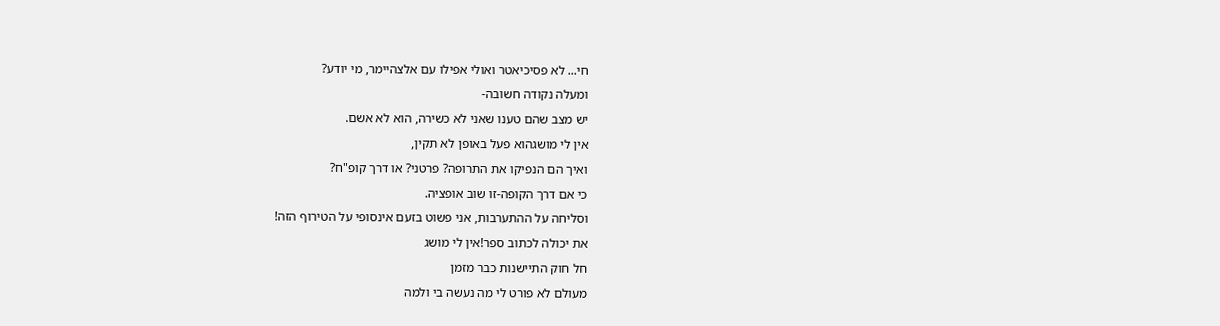חי... לא פסיכיאטר ואולי אפילו עם אלצהיימר, מי יודע?
ומעלה נקודה חשובה-
יש מצב שהם טענו שאני לא כשירה, הוא לא אשם.
אין לי מושגהוא פעל באופן לא תקין,
ואיך הם הנפיקו את התרופה? פרטני? או דרך קופ"ח?
כי אם דרך הקופה-זו שוב אופציה.
וסליחה על ההתערבות, אני פשוט בזעם אינסופי על הטירוף הזה!
את יכולה לכתוב ספר!אין לי מושג
חל חוק התיישנות כבר מזמן
מעולם לא פורט לי מה נעשה בי ולמה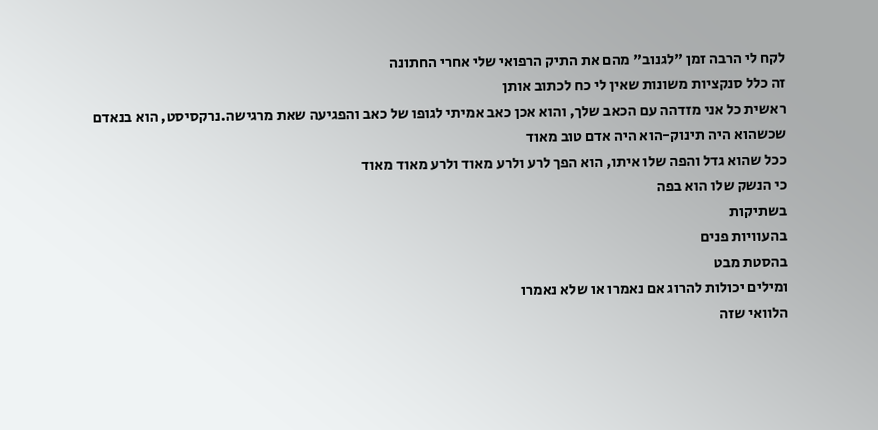לקח לי הרבה זמן "לגנוב" מהם את התיק הרפואי שלי אחרי החתונה
זה כלל סנקציות משונות שאין לי כח לכתוב אותן
ראשית כל אני מזדהה עם הכאב שלך, והוא אכן כאב אמיתי לגופו של כאב והפגיעה שאת מרגישה.נרקסיסט, הוא בנאדם שכשהוא היה תינוק-הוא היה אדם טוב מאוד
ככל שהוא גדל והפה שלו איתו, הוא הפך לרע ולרע מאוד ולרע מאוד מאוד
כי הנשק שלו הוא בפה
בשתיקות
בהעוויות פנים
בהסטת מבט
ומילים יכולות להרוג אם נאמרו או שלא נאמרו
הלוואי שזה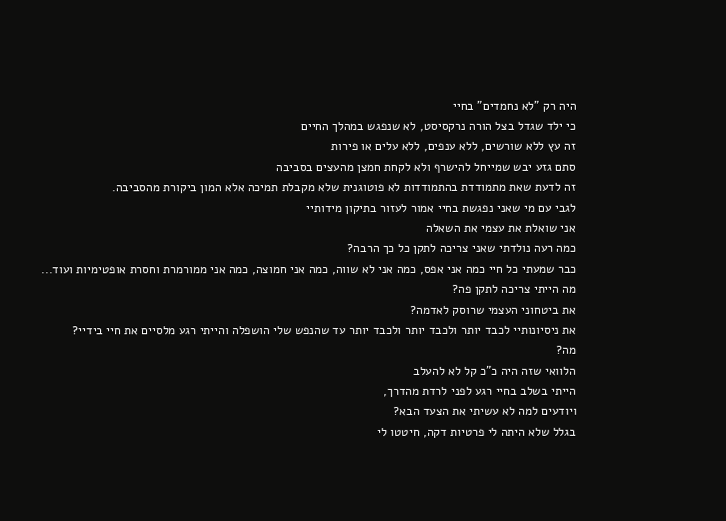היה רק "לא נחמדים" בחיי
כי ילד שגדל בצל הורה נרקסיסט, לא שנפגש במהלך החיים
זה עץ ללא שורשים, ללא ענפים, ללא עלים או פירות
סתם גזע יבש שמייחל להישרף ולא לקחת חמצן מהעצים בסביבה
זה לדעת שאת מתמודדת בהתמודדות לא פוטוגנית שלא מקבלת תמיכה אלא המון ביקורת מהסביבה.
לגבי עם מי שאני נפגשת בחיי אמור לעזור בתיקון מידותיי
אני שואלת את עצמי את השאלה
כמה רעה נולדתי שאני צריכה לתקן כל כך הרבה?
כבר שמעתי כל חיי כמה אני אפס, כמה אני לא שווה, כמה אני חמוצה, כמה אני ממורמרת וחסרת אופטימיות ועוד...
מה הייתי צריכה לתקן פה?
את ביטחוני העצמי שרוסק לאדמה?
את ניסיונותיי לכבד יותר ולכבד יותר ולכבד יותר עד שהנפש שלי הושפלה והייתי רגע מלסיים את חיי בידיי?
מה?
הלוואי שזה היה כ"כ קל לא להעלב
הייתי בשלב בחיי רגע לפני לרדת מהדרך,
ויודעים למה לא עשיתי את הצעד הבא?
בגלל שלא היתה לי פרטיות דקה, חיטטו לי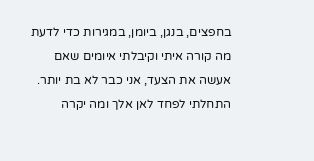בחפצים, בנגן, ביומן, במגירות כדי לדעת מה קורה איתי וקיבלתי איומים שאם אעשה את הצעד, אני כבר לא בת יותר.
התחלתי לפחד לאן אלך ומה יקרה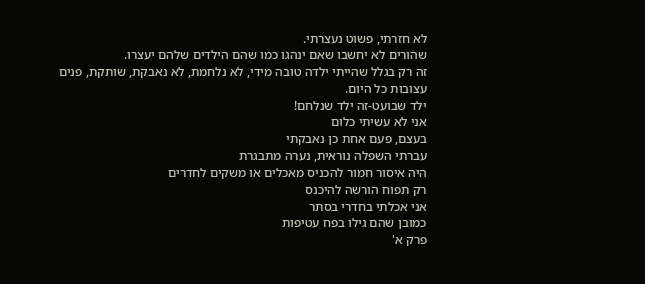לא חזרתי, פשוט נעצרתי.
שהורים לא יחשבו שאם ינהגו כמו שהם הילדים שלהם יעצרו.
זה רק בגלל שהייתי ילדה טובה מידי, לא נלחמת, לא נאבקת, שותקת, פנים עצובות כל היום.
ילד שבועט-זה ילד שנלחם!
אני לא עשיתי כלום
בעצם, פעם אחת כן נאבקתי
עברתי השפלה נוראית, נערה מתבגרת
היה איסור חמור להכניס מאכלים או משקים לחדרים
רק תפוח הורשה להיכנס
אני אכלתי בחדרי בסתר
כמובן שהם גילו בפח עטיפות
פרק א'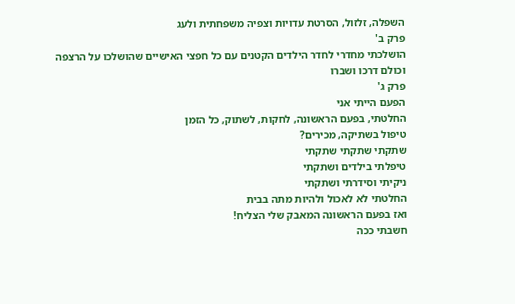השפלה, זלזול, הסרטת עדויות וצפיה משפחתית ולעג
פרק ב'
הושלכתי מחדרי לחדר הילדים הקטנים עם כל חפצי האישיים שהושלכו על הרצפה וכולם דרכו ושברו
פרק ג'
הפעם הייתי אני
החלטתי, בפעם הראשונה, לחקות, לשתוק, כל הזמן
טיפול בשתיקה, מכירים?
שתקתי שתקתי שתקתי
טיפלתי בילדים ושתקתי
ניקיתי וסידרתי ושתקתי
החלטתי לא לאכול ולהיות מתה בבית
ואז בפעם הראשונה המאבק שלי הצליח!
חשבתי ככה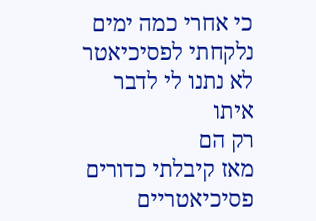כי אחרי כמה ימים נלקחתי לפסיכיאטר
לא נתנו לי לדבר איתו
רק הם
מאז קיבלתי כדורים פסיכיאטריים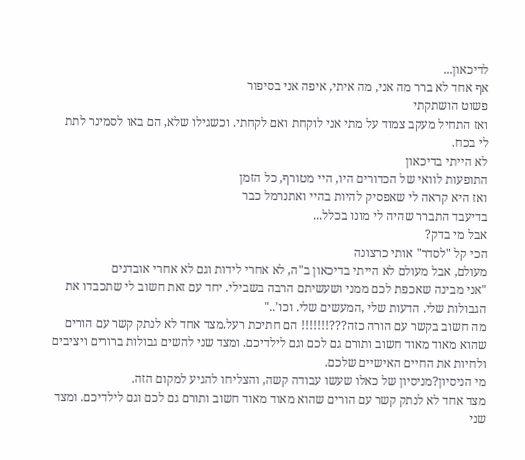לדיכאון...
אף אחד לא ברר מה אני, מה איתי, איפה אני בסיפור
פשוט הושתקתי
ואז התחיל מעקב צמוד על מתי אני לוקחת ואם לקחתי. וכשגילו שלא, הם באו לסמינר לתת לי בכח.
לא הייתי בדיכאון
התופעות לוואי של הכדורים היו, היי מטורף, כל הזמן
ואז היא קראה לי שאפסיק להיות בהיי ואתנרמל כבר
בדיעבד התברר שהיה לי מונו בכלל...
אבל מי בדק?
הכי קל "לסדר" אותי כרצונה
מעולם, אבל מעולם לא הייתי בדיכאון ב"ה, לא אחרי לידות וגם לא אחרי אובדנים
"אני מבינה שאכפת לכם ממני ושעשיתם הרבה בשבילי. יחד עם זאת חשוב לי שתכבדו את הגבולות שלי. הדעות שלי ,המעשים שלי. וכו'.."
מה חשוב בקשר עם הורה כזה???!!!!!!! הם חתיכת רעל.מצד אחד לא לנתק קשר עם הורים שהוא מאוד מאוד חשוב ותורם גם לכם וגם לילדיכם. ומצד שני להשים גבולות ברורים ויציבים ולחיות את החיים האישיים שלכם.
מי הניסיון?מניסיון של כאלו שעשו עבודה קשה, והצליחו להגיע למקום הזה.
מצד אחד לא לנתק קשר עם הורים שהוא מאוד מאוד חשוב ותורם גם לכם וגם לילדיכם. ומצד שני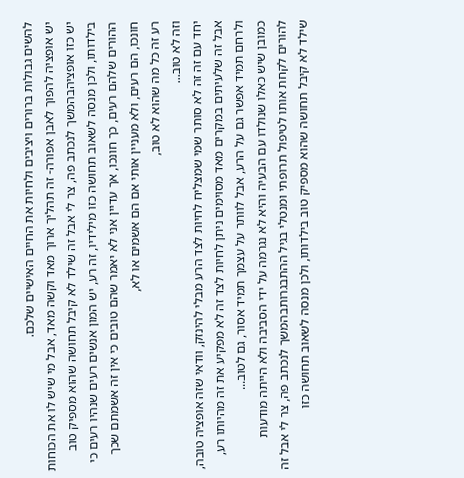להשים גבולות ברורים ויציבים ולחיות את החיים האישיים שלכם.
יש אופציה להפוך לאבן אפורה- זה תהליך ארוך מאד וקשה מאד, אבל מי שיש לו את הכוחות יש כזו אופציהבהמשך לנכתב פה, צר לי אבל זה שילד לא קיבל תחושה שהוא מספיק טוב בילדותו, ולכן מנסה לשאוב תחושה כזו מילידיו, זה רע, יש המון אנשים רעים שנהיו רעים כי ההורים שלהם רעים, כך חונכו, אך עדיין אני לא יאמר שהם טובים כי אין זה אשמתם שכך חונכו, הם רעים, ולא מעניין אותי אם הם אשמים או לא,
רע זה כל מה שהוא לא טוב,
וזה לא טוב...
יחד עם זה זה לא סותר שמי שמצליח לחיות לצד הרע מבלי להינזק, וודאי שזה אופציה טובה, אבל זה שלעיתים במקרים מאד מסוימים ניתן לחיות לצד זה לא מפקיע את זה מהיותו רע,
ולרחם תמיד אפשר גם על הרע, אבל לוותר על עצמך תמיד אסור, גם לטוב...
כמובן שיש כאלו שנולדו עם הבעיה והיא לא נגרמה על ידי הסביבה ולא הייתה מודעות להורים לקחת אותו לטיפול תרופתי ומנטלי בגיל ההתבגרותבהמשך לנכתב פה, צר לי אבל זה שילד לא קיבל תחושה שהוא מספיק טוב בילדותו, ולכן מנסה לשאוב תחושה כזו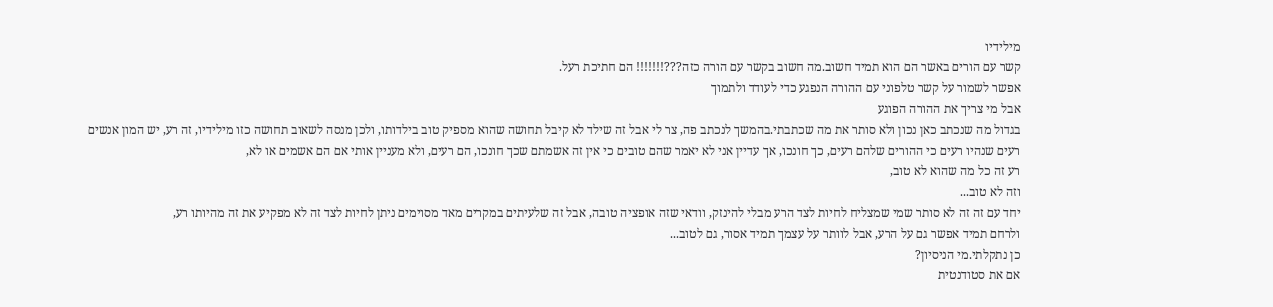מילידיו
קשר עם הורים באשר הם הוא תמיד חשוב.מה חשוב בקשר עם הורה כזה???!!!!!!! הם חתיכת רעל.
אפשר לשמור על קשר טלפוני עם ההורה הנפגע כדי לעודד ולתמוך
אבל מי צריך את ההורה הפוגע
בגדול מה שנכתב כאן נכון ולא סותר את מה שכתבתי.בהמשך לנכתב פה, צר לי אבל זה שילד לא קיבל תחושה שהוא מספיק טוב בילדותו, ולכן מנסה לשאוב תחושה כזו מילידיו, זה רע, יש המון אנשים רעים שנהיו רעים כי ההורים שלהם רעים, כך חונכו, אך עדיין אני לא יאמר שהם טובים כי אין זה אשמתם שכך חונכו, הם רעים, ולא מעניין אותי אם הם אשמים או לא,
רע זה כל מה שהוא לא טוב,
וזה לא טוב...
יחד עם זה זה לא סותר שמי שמצליח לחיות לצד הרע מבלי להינזק, וודאי שזה אופציה טובה, אבל זה שלעיתים במקרים מאד מסוימים ניתן לחיות לצד זה לא מפקיע את זה מהיותו רע,
ולרחם תמיד אפשר גם על הרע, אבל לוותר על עצמך תמיד אסור, גם לטוב...
כן נתקלתי.מי הניסיון?
אם את סטודנטית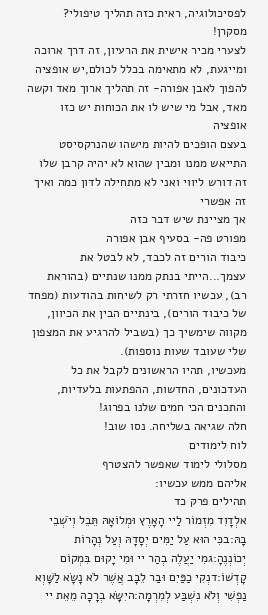לפסיכולוגיה, ראית כזה תהליך טיפולי?
מסקרן!
לצערי מכיר אישית את הרעיון, זה דרך ארוכה ומייגעת, לא מתאימה בכלל לכולם,יש אופציה להפוך לאבן אפורה- זה תהליך ארוך מאד וקשה מאד, אבל מי שיש לו את הכוחות יש כזו אופציה
בעצם הופכים להיות מישהו שהנרקסיסט התייאש ממנו ומבין שהוא לא יהיה קרבן שלו
זה דורש ליווי ואני לא מתחילה לדון כמה ואיך זה אפשרי
אך מציינת שיש דבר כזה
מפורט פה- בסעיף אבן אפורה
כיבוד הורים זה לכבד, לא לבטל את עצמך...הייתי בנתק ממנו שנתיים (בהוראת רב), עכשיו חזרתי רק לשיחות בהודעות (מפחד של כיבוד הורים), בינתיים הבין את הכיוון, מקווה שימשיך כך (בשביל להרגיע את המצפון שלי שעובד שעות נוספות).
מעכשיו, תהיו הראשונים לקבל את כל העדכונים, החדשות, ההפתעות בלעדיות, והתכנים הכי חמים שלנו בפרוג!
חלה שגיאה בשליחה. נסו שוב!
לוח לימודים
מסלולי לימוד שאפשר להצטרף
אליהם ממש עכשיו:
תהילים פרק כד
אלְדָוִד מִזְמוֹר לַיי הָאָרֶץ וּמְלוֹאָהּ תֵּבֵל וְיֹשְׁבֵי בָהּ:בכִּי הוּא עַל יַמִּים יְסָדָהּ וְעַל נְהָרוֹת יְכוֹנְנֶהָ:גמִי יַעֲלֶה בְהַר יי וּמִי יָקוּם בִּמְקוֹם קָדְשׁוֹ:דנְקִי כַפַּיִם וּבַר לֵבָב אֲשֶׁר לֹא נָשָׂא לַשָּׁוְא נַפְשִׁי וְלֹא נִשְׁבַּע לְמִרְמָה:היִשָּׂא בְרָכָה מֵאֵת יי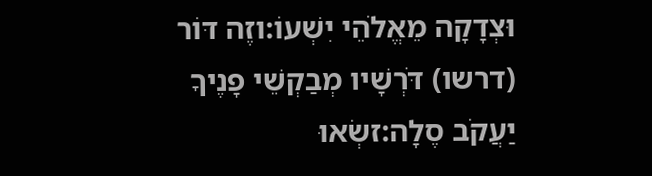וּצְדָקָה מֵאֱלֹהֵי יִשְׁעוֹ:וזֶה דּוֹר (דרשו) דֹּרְשָׁיו מְבַקְשֵׁי פָנֶיךָ יַעֲקֹב סֶלָה:זשְׂאוּ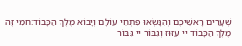שְׁעָרִים רָאשֵׁיכֶם וְהִנָּשְׂאוּ פִּתְחֵי עוֹלָם וְיָבוֹא מֶלֶךְ הַכָּבוֹד:חמִי זֶה מֶלֶךְ הַכָּבוֹד יי עִזּוּז וְגִבּוֹר יי גִּבּוֹר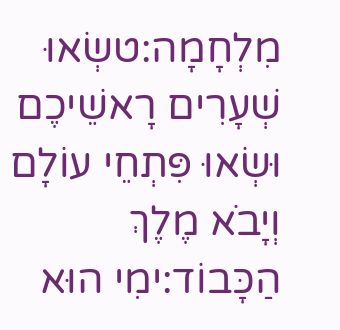מִלְחָמָה:טשְׂאוּ שְׁעָרִים רָאשֵׁיכֶם וּשְׂאוּ פִּתְחֵי עוֹלָם וְיָבֹא מֶלֶךְ הַכָּבוֹד:ימִי הוּא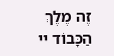זֶה מֶלֶךְ הַכָּבוֹד יי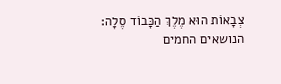צְבָאוֹת הוּא מֶלֶךְ הַכָּבוֹד סֶלָה:
הנושאים החמים